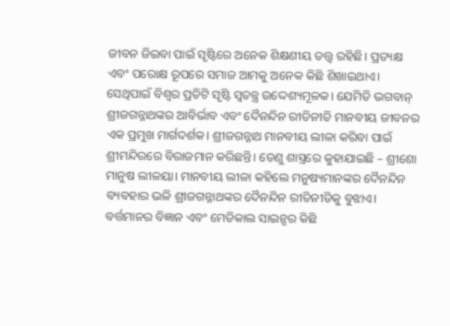ଜୀବନ ଜିଇବା ପାଇଁ ସୃଷ୍ଟିରେ ଅନେକ ଶିକ୍ଷଣୀୟ ତତ୍ତ୍ୱ ରହିଛି। ପ୍ରତ୍ୟକ୍ଷ ଏବଂ ପରୋକ୍ଷ ରୂପରେ ସମାଜ ଆମକୁ ଅନେକ କିଛି ଶିଖାଇଥାଏ। ସେଥିପାଇଁ ବିଶ୍ୱର ପ୍ରତିଟି ସୃଷ୍ଟି ସ୍ବତନ୍ତ୍ର ଉଦ୍ଦେଶ୍ୟମୂଳକ। ଯେମିତି ଭଗବାନ୍ ଶ୍ରୀଜଗନ୍ନାଥଙ୍କର ଆବିର୍ଭାବ ଏବଂ ଦୈନନ୍ଦିନ ରୀତିନୀତି ମାନବୀୟ ଜୀବନର ଏକ ପ୍ରମୁଖ ମାର୍ଗଦର୍ଶକ। ଶ୍ରୀଜଗନ୍ନାଥ ମାନବୀୟ ଲୀଳା କରିବା ପାଇଁ ଶ୍ରୀମନ୍ଦିରରେ ବିରାଜମାନ କରିଛନ୍ତି। ତେଣୁ ଶାସ୍ତ୍ରରେ କୁହାଯାଇଛି – ଶ୍ରୀଶୋ ମାନୁଷ ଲୀଳୟା। ମାନବୀୟ ଲୀଳା କହିଲେ ମନୁଷ୍ୟମାନଙ୍କର ଦୈନନ୍ଦିନ ବ୍ୟବହାର ଭଳି ଶ୍ରୀଜଗନ୍ନାଥଙ୍କର ଦୈନନ୍ଦିନ ରୀତିନୀତିକୁ ବୁଝାଏ। ବର୍ତ୍ତମାନର ବିଜ୍ଞାନ ଏବଂ ମେଡିକାଲ ସାଇନ୍ସର କିଛି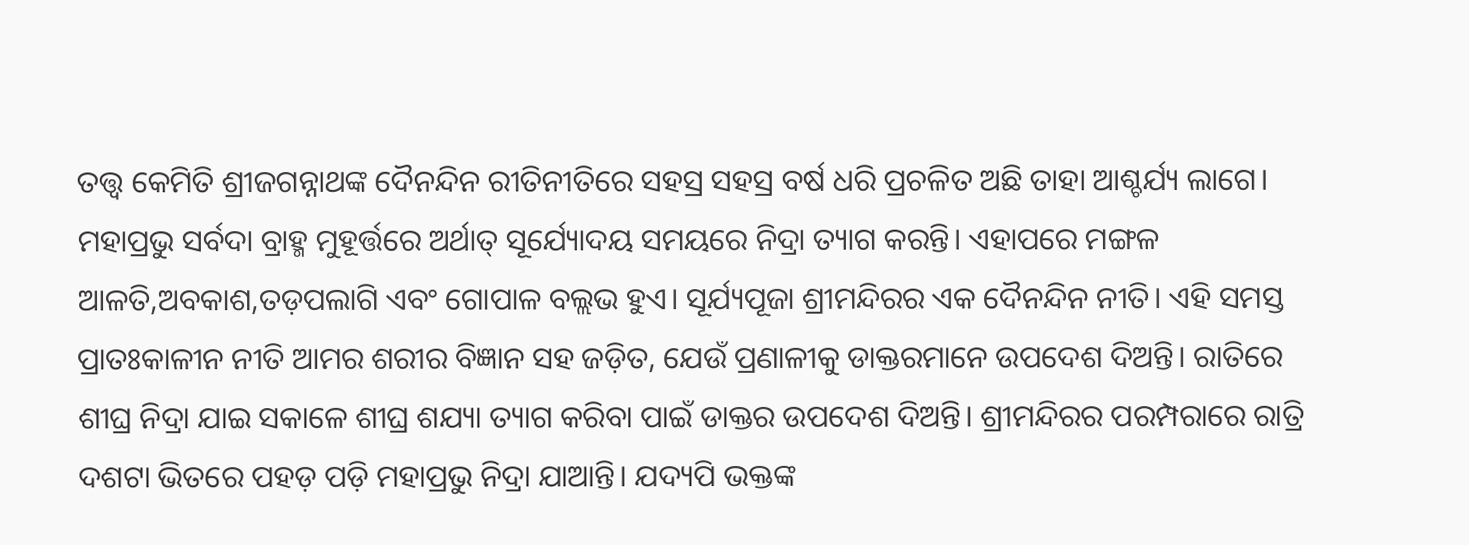ତତ୍ତ୍ୱ କେମିତି ଶ୍ରୀଜଗନ୍ନାଥଙ୍କ ଦୈନନ୍ଦିନ ରୀତିନୀତିରେ ସହସ୍ର ସହସ୍ର ବର୍ଷ ଧରି ପ୍ରଚଳିତ ଅଛି ତାହା ଆଶ୍ଚର୍ଯ୍ୟ ଲାଗେ। ମହାପ୍ରଭୁ ସର୍ବଦା ବ୍ରାହ୍ମ ମୁହୂର୍ତ୍ତରେ ଅର୍ଥାତ୍ ସୂର୍ଯ୍ୟୋଦୟ ସମୟରେ ନିଦ୍ରା ତ୍ୟାଗ କରନ୍ତି। ଏହାପରେ ମଙ୍ଗଳ ଆଳତି,ଅବକାଶ,ତଡ଼ପଲାଗି ଏବଂ ଗୋପାଳ ବଲ୍ଲଭ ହୁଏ। ସୂର୍ଯ୍ୟପୂଜା ଶ୍ରୀମନ୍ଦିରର ଏକ ଦୈନନ୍ଦିନ ନୀତି। ଏହି ସମସ୍ତ ପ୍ରାତଃକାଳୀନ ନୀତି ଆମର ଶରୀର ବିଜ୍ଞାନ ସହ ଜଡ଼ିତ, ଯେଉଁ ପ୍ରଣାଳୀକୁ ଡାକ୍ତରମାନେ ଉପଦେଶ ଦିଅନ୍ତି। ରାତିରେ ଶୀଘ୍ର ନିଦ୍ରା ଯାଇ ସକାଳେ ଶୀଘ୍ର ଶଯ୍ୟା ତ୍ୟାଗ କରିବା ପାଇଁ ଡାକ୍ତର ଉପଦେଶ ଦିଅନ୍ତି। ଶ୍ରୀମନ୍ଦିରର ପରମ୍ପରାରେ ରାତ୍ରି ଦଶଟା ଭିତରେ ପହଡ଼ ପଡ଼ି ମହାପ୍ରଭୁ ନିଦ୍ରା ଯାଆନ୍ତି। ଯଦ୍ୟପି ଭକ୍ତଙ୍କ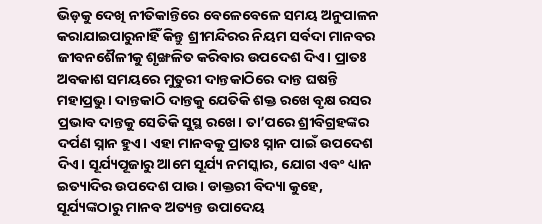ଭିଡ଼କୁ ଦେଖି ନୀତିକାନ୍ତିରେ ବେଳେବେଳେ ସମୟ ଅନୁପାଳନ କରାଯାଇପାରୁନାହିଁ କିନ୍ତୁ ଶ୍ରୀମନ୍ଦିରର ନିୟମ ସର୍ବଦା ମାନବର ଜୀବନଶୈଳୀକୁ ଶୃଙ୍ଖଳିତ କରିବାର ଉପଦେଶ ଦିଏ। ପ୍ରାତଃ ଅବକାଶ ସମୟରେ ମୁତୁରୀ ଦାନ୍ତକାଠିରେ ଦାନ୍ତ ଘଷନ୍ତି ମହାପ୍ରଭୁ। ଦାନ୍ତକାଠି ଦାନ୍ତକୁ ଯେତିକି ଶକ୍ତ ରଖେ ବୃକ୍ଷ ରସର ପ୍ରଭାବ ଦାନ୍ତକୁ ସେତିକି ସୁସ୍ଥ ରଖେ। ତା’ପରେ ଶ୍ରୀବିଗ୍ରହଙ୍କର ଦର୍ପଣ ସ୍ନାନ ହୁଏ। ଏହା ମାନବକୁ ପ୍ରାତଃ ସ୍ନାନ ପାଇଁ ଉପଦେଶ ଦିଏ। ସୂର୍ଯ୍ୟପୂଜାରୁ ଆମେ ସୂର୍ଯ୍ୟ ନମସ୍କାର, ଯୋଗ ଏବଂ ଧ୍ୟାନ ଇତ୍ୟାଦିର ଉପଦେଶ ପାଉ। ଡାକ୍ତରୀ ବିଦ୍ୟା କୁହେ, ସୂର୍ଯ୍ୟଙ୍କଠାରୁ ମାନବ ଅତ୍ୟନ୍ତ ଉପାଦେୟ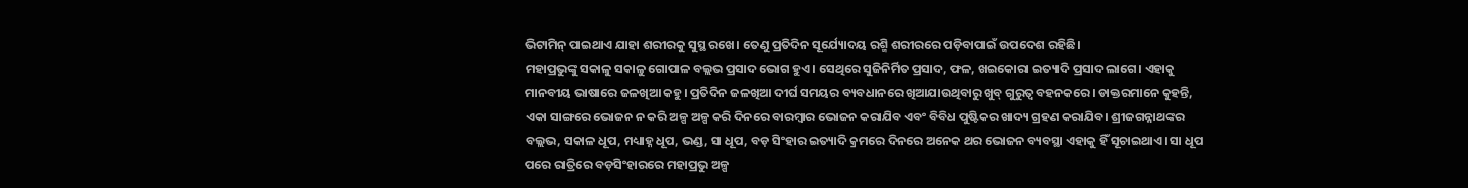ଭିଟାମିନ୍ ପାଇଥାଏ ଯାହା ଶରୀରକୁ ସୁସ୍ଥ ରଖେ। ତେଣୁ ପ୍ରତିଦିନ ସୂର୍ଯ୍ୟୋଦୟ ରଶ୍ମି ଶରୀରରେ ପଡ଼ିବାପାଇଁ ଉପଦେଶ ରହିଛି।
ମହାପ୍ରଭୁଙ୍କୁ ସକାଳୁ ସକାଳୁ ଗୋପାଳ ବଲ୍ଲଭ ପ୍ରସାଦ ଭୋଗ ହୁଏ। ସେଥିରେ ସୁଜିନିର୍ମିତ ପ୍ରସାଦ, ଫଳ, ଖଇକୋରା ଇତ୍ୟାଦି ପ୍ରସାଦ ଲାଗେ। ଏହାକୁ ମାନବୀୟ ଭାଷାରେ ଜଳଖିଆ କହୁ। ପ୍ରତିଦିନ ଜଳଖିଆ ଦୀର୍ଘ ସମୟର ବ୍ୟବଧାନରେ ଖିଆଯାଉଥିବାରୁ ଖୁବ୍ ଗୁରୁତ୍ୱ ବହନକରେ। ଡାକ୍ତରମାନେ କୁହନ୍ତି, ଏକା ସାଙ୍ଗରେ ଭୋଜନ ନ କରି ଅଳ୍ପ ଅଳ୍ପ କରି ଦିନରେ ବାରମ୍ବାର ଭୋଜନ କରାଯିବ ଏବଂ ବିବିଧ ପୁଷ୍ଟିକର ଖାଦ୍ୟ ଗ୍ରହଣ କରାଯିବ। ଶ୍ରୀଜଗନ୍ନାଥଙ୍କର ବଲ୍ଲଭ, ସକାଳ ଧୂପ, ମଧ୍ୟାହ୍ନ ଧୂପ, ଭଣ୍ଡ, ସା ଧୂପ, ବଡ଼ ସିଂହାର ଇତ୍ୟାଦି କ୍ରମରେ ଦିନରେ ଅନେକ ଥର ଭୋଜନ ବ୍ୟବସ୍ଥା ଏହାକୁ ହିଁ ସୂଚାଇଥାଏ। ସା ଧୂପ ପରେ ରାତ୍ରିରେ ବଡ଼ସିଂହାରରେ ମହାପ୍ରଭୁ ଅଳ୍ପ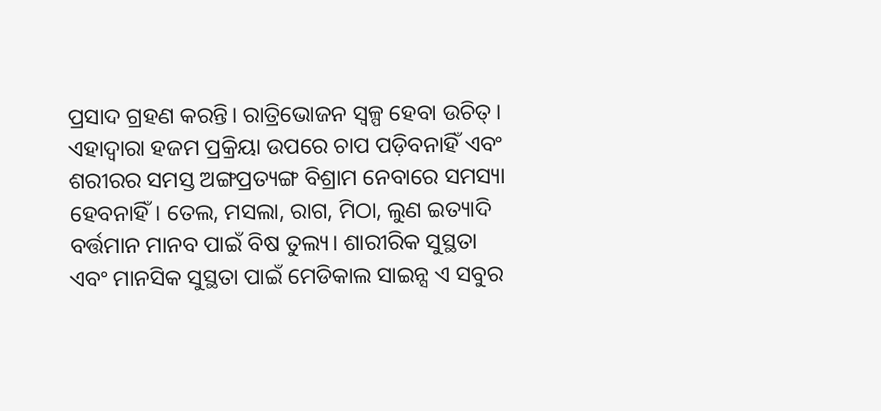ପ୍ରସାଦ ଗ୍ରହଣ କରନ୍ତି। ରାତ୍ରିଭୋଜନ ସ୍ବଳ୍ପ ହେବା ଉଚିତ୍। ଏହାଦ୍ୱାରା ହଜମ ପ୍ରକ୍ରିୟା ଉପରେ ଚାପ ପଡ଼ିବନାହିଁ ଏବଂ ଶରୀରର ସମସ୍ତ ଅଙ୍ଗପ୍ରତ୍ୟଙ୍ଗ ବିଶ୍ରାମ ନେବାରେ ସମସ୍ୟା ହେବନାହିଁ। ତେଲ, ମସଲା, ରାଗ, ମିଠା, ଲୁଣ ଇତ୍ୟାଦି ବର୍ତ୍ତମାନ ମାନବ ପାଇଁ ବିଷ ତୁଲ୍ୟ। ଶାରୀରିକ ସୁସ୍ଥତା ଏବଂ ମାନସିକ ସୁସ୍ଥତା ପାଇଁ ମେଡିକାଲ ସାଇନ୍ସ ଏ ସବୁର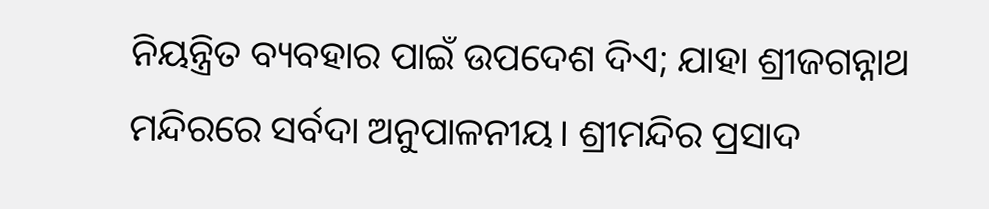ନିୟନ୍ତ୍ରିତ ବ୍ୟବହାର ପାଇଁ ଉପଦେଶ ଦିଏ; ଯାହା ଶ୍ରୀଜଗନ୍ନାଥ ମନ୍ଦିରରେ ସର୍ବଦା ଅନୁପାଳନୀୟ। ଶ୍ରୀମନ୍ଦିର ପ୍ରସାଦ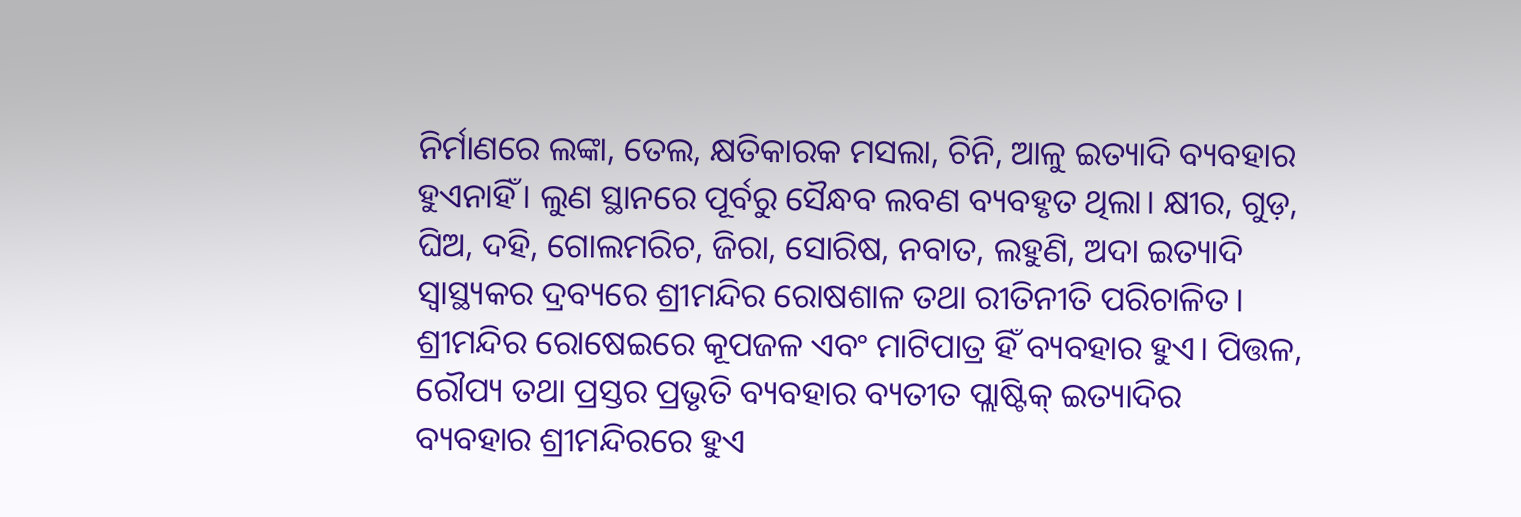ନିର୍ମାଣରେ ଲଙ୍କା, ତେଲ, କ୍ଷତିକାରକ ମସଲା, ଚିନି, ଆଳୁ ଇତ୍ୟାଦି ବ୍ୟବହାର ହୁଏନାହିଁ। ଲୁଣ ସ୍ଥାନରେ ପୂର୍ବରୁ ସୈନ୍ଧବ ଲବଣ ବ୍ୟବହୃତ ଥିଲା। କ୍ଷୀର, ଗୁଡ଼, ଘିଅ, ଦହି, ଗୋଲମରିଚ, ଜିରା, ସୋରିଷ, ନବାତ, ଲହୁଣି, ଅଦା ଇତ୍ୟାଦି ସ୍ବାସ୍ଥ୍ୟକର ଦ୍ରବ୍ୟରେ ଶ୍ରୀମନ୍ଦିର ରୋଷଶାଳ ତଥା ରୀତିନୀତି ପରିଚାଳିତ।
ଶ୍ରୀମନ୍ଦିର ରୋଷେଇରେ କୂପଜଳ ଏବଂ ମାଟିପାତ୍ର ହିଁ ବ୍ୟବହାର ହୁଏ। ପିତ୍ତଳ, ରୌପ୍ୟ ତଥା ପ୍ରସ୍ତର ପ୍ରଭୃତି ବ୍ୟବହାର ବ୍ୟତୀତ ପ୍ଲାଷ୍ଟିକ୍ ଇତ୍ୟାଦିର ବ୍ୟବହାର ଶ୍ରୀମନ୍ଦିରରେ ହୁଏ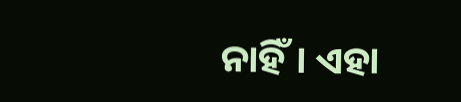ନାହିଁ। ଏହା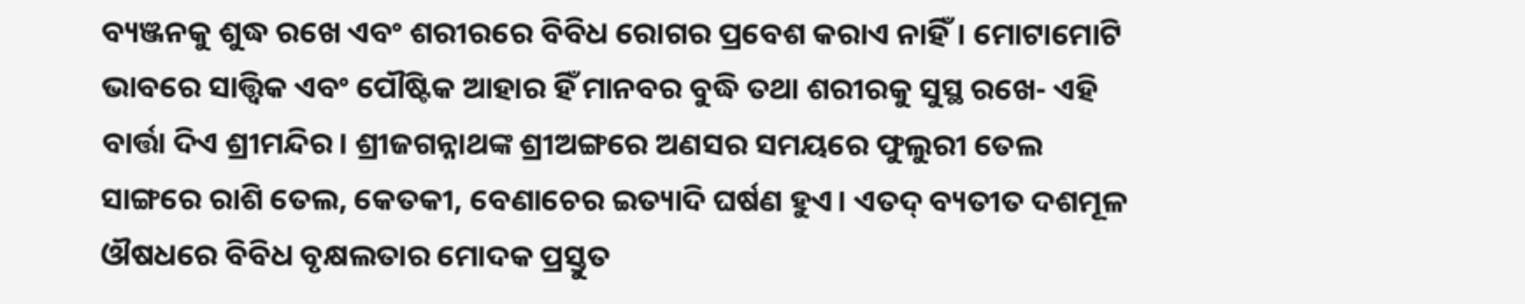ବ୍ୟଞ୍ଜନକୁ ଶୁଦ୍ଧ ରଖେ ଏବଂ ଶରୀରରେ ବିବିଧ ରୋଗର ପ୍ରବେଶ କରାଏ ନାହିଁ। ମୋଟାମୋଟି ଭାବରେ ସାତ୍ତ୍ୱିକ ଏବଂ ପୌଷ୍ଟିକ ଆହାର ହିଁ ମାନବର ବୁଦ୍ଧି ତଥା ଶରୀରକୁ ସୁସ୍ଥ ରଖେ- ଏହି ବାର୍ତ୍ତା ଦିଏ ଶ୍ରୀମନ୍ଦିର। ଶ୍ରୀଜଗନ୍ନାଥଙ୍କ ଶ୍ରୀଅଙ୍ଗରେ ଅଣସର ସମୟରେ ଫୁଲୁରୀ ତେଲ ସାଙ୍ଗରେ ରାଶି ତେଲ, କେତକୀ, ବେଣାଚେର ଇତ୍ୟାଦି ଘର୍ଷଣ ହୁଏ। ଏତଦ୍ ବ୍ୟତୀତ ଦଶମୂଳ ଔଷଧରେ ବିବିଧ ବୃକ୍ଷଲତାର ମୋଦକ ପ୍ରସ୍ତୁତ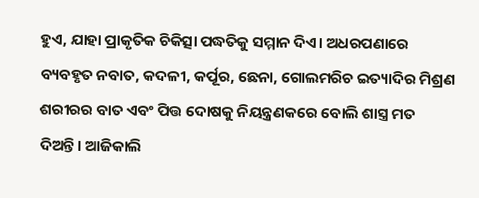ହୁଏ, ଯାହା ପ୍ରାକୃତିକ ଚିକିତ୍ସା ପଦ୍ଧତିକୁ ସମ୍ମାନ ଦିଏ। ଅଧରପଣାରେ ବ୍ୟବହୃତ ନବାତ, କଦଳୀ, କର୍ପୂର, ଛେନା, ଗୋଲମରିଚ ଇତ୍ୟାଦିର ମିଶ୍ରଣ ଶରୀରର ବାତ ଏବଂ ପିତ୍ତ ଦୋଷକୁ ନିୟନ୍ତ୍ରଣକରେ ବୋଲି ଶାସ୍ତ୍ର ମତ ଦିଅନ୍ତି। ଆଜିକାଲି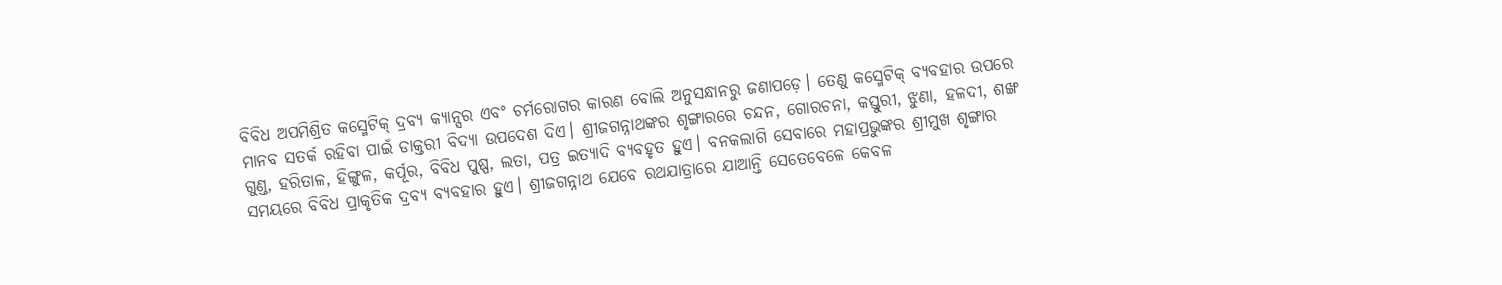ବିବିଧ ଅପମିଶ୍ରିତ କସ୍ମେଟିକ୍ ଦ୍ରବ୍ୟ କ୍ୟାନ୍ସର ଏବଂ ଚର୍ମରୋଗର କାରଣ ବୋଲି ଅନୁସନ୍ଧାନରୁ ଜଣାପଡ଼େ। ତେଣୁ କସ୍ମେଟିକ୍ ବ୍ୟବହାର ଉପରେ ମାନବ ସତର୍କ ରହିବା ପାଇଁ ଡାକ୍ତରୀ ବିଦ୍ୟା ଉପଦେଶ ଦିଏ। ଶ୍ରୀଜଗନ୍ନାଥଙ୍କର ଶୃଙ୍ଗାରରେ ଚନ୍ଦନ, ଗୋରଚନା, କସ୍ତୁରୀ, ଝୁଣା, ହଳଦୀ, ଶଙ୍ଖ ଗୁଣ୍ଡ, ହରିତାଳ, ହିଙ୍ଗୁଳ, କର୍ପୂର, ବିବିଧ ପୁଷ୍ପ, ଲତା, ପତ୍ର ଇତ୍ୟାଦି ବ୍ୟବହୃତ ହୁଏ। ବନକଲାଗି ସେବାରେ ମହାପ୍ରଭୁଙ୍କର ଶ୍ରୀମୁଖ ଶୃଙ୍ଗାର ସମୟରେ ବିବିଧ ପ୍ରାକୃତିକ ଦ୍ରବ୍ୟ ବ୍ୟବହାର ହୁଏ। ଶ୍ରୀଜଗନ୍ନାଥ ଯେବେ ରଥଯାତ୍ରାରେ ଯାଆନ୍ତି ସେତେବେଳେ କେବଳ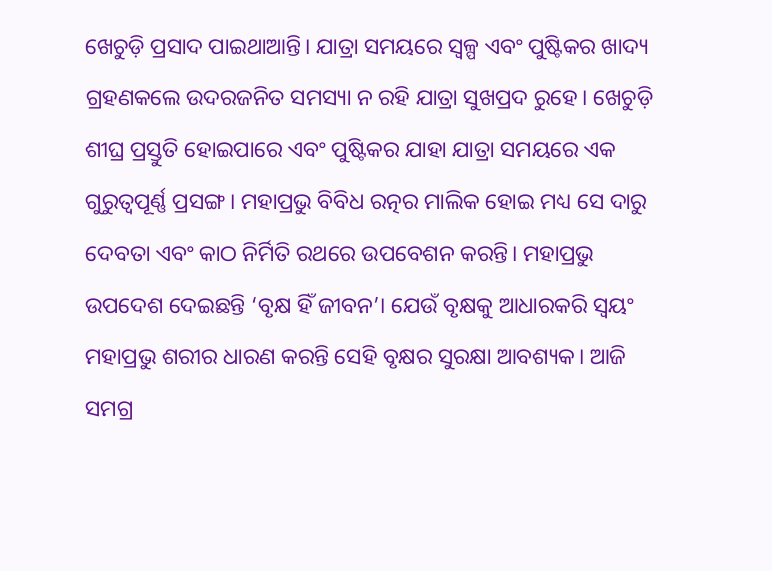ଖେଚୁଡ଼ି ପ୍ରସାଦ ପାଇଥାଆନ୍ତି। ଯାତ୍ରା ସମୟରେ ସ୍ବଳ୍ପ ଏବଂ ପୁଷ୍ଟିକର ଖାଦ୍ୟ ଗ୍ରହଣକଲେ ଉଦରଜନିତ ସମସ୍ୟା ନ ରହି ଯାତ୍ରା ସୁଖପ୍ରଦ ରୁହେ। ଖେଚୁଡ଼ି ଶୀଘ୍ର ପ୍ରସ୍ତୁତି ହୋଇପାରେ ଏବଂ ପୁଷ୍ଟିକର ଯାହା ଯାତ୍ରା ସମୟରେ ଏକ ଗୁରୁତ୍ୱପୂର୍ଣ୍ଣ ପ୍ରସଙ୍ଗ। ମହାପ୍ରଭୁ ବିବିଧ ରତ୍ନର ମାଲିକ ହୋଇ ମଧ୍ୟ ସେ ଦାରୁ ଦେବତା ଏବଂ କାଠ ନିର୍ମିତି ରଥରେ ଉପବେଶନ କରନ୍ତି। ମହାପ୍ରଭୁ ଉପଦେଶ ଦେଇଛନ୍ତି ‘ବୃକ୍ଷ ହିଁ ଜୀବନ’। ଯେଉଁ ବୃକ୍ଷକୁ ଆଧାରକରି ସ୍ବୟଂ ମହାପ୍ରଭୁ ଶରୀର ଧାରଣ କରନ୍ତି ସେହି ବୃକ୍ଷର ସୁରକ୍ଷା ଆବଶ୍ୟକ। ଆଜି ସମଗ୍ର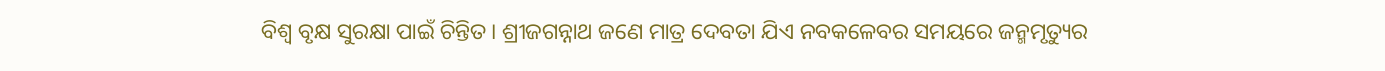ବିଶ୍ୱ ବୃକ୍ଷ ସୁରକ୍ଷା ପାଇଁ ଚିନ୍ତିତ। ଶ୍ରୀଜଗନ୍ନାଥ ଜଣେ ମାତ୍ର ଦେବତା ଯିଏ ନବକଳେବର ସମୟରେ ଜନ୍ମମୃତ୍ୟୁର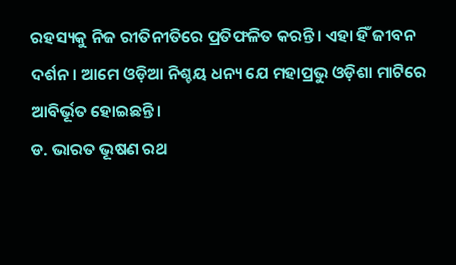ରହସ୍ୟକୁ ନିଜ ରୀତିନୀତିରେ ପ୍ରତିଫଳିତ କରନ୍ତି। ଏହା ହିଁ ଜୀବନ ଦର୍ଶନ। ଆମେ ଓଡ଼ିଆ ନିଶ୍ଚୟ ଧନ୍ୟ ଯେ ମହାପ୍ରଭୁ ଓଡ଼ିଶା ମାଟିରେ ଆବିର୍ଭୂତ ହୋଇଛନ୍ତି।
ଡ. ଭାରତ ଭୂଷଣ ରଥ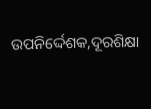ଉପନିର୍ଦ୍ଦେଶକ,ଦୂରଶିକ୍ଷା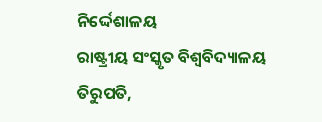ନିର୍ଦ୍ଦେଶାଳୟ
ରାଷ୍ଟ୍ରୀୟ ସଂସ୍କୃତ ବିଶ୍ୱବିଦ୍ୟାଳୟ
ତିରୁପତି,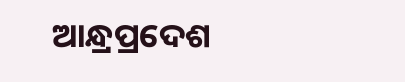ଆନ୍ଧ୍ରପ୍ରଦେଶ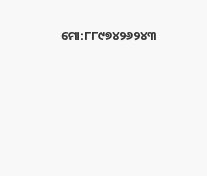ମୋ:୮୮୯୭୪୨୬୨୪୩